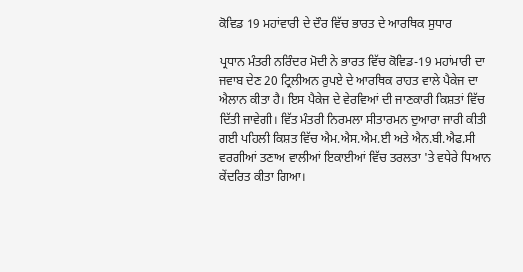ਕੋਵਿਡ 19 ਮਹਾਂਵਾਰੀ ਦੇ ਦੌਰ ਵਿੱਚ ਭਾਰਤ ਦੇ ਆਰਥਿਕ ਸੁਧਾਰ

ਪ੍ਰਧਾਨ ਮੰਤਰੀ ਨਰਿੰਦਰ ਮੋਦੀ ਨੇ ਭਾਰਤ ਵਿੱਚ ਕੋਵਿਡ-19 ਮਹਾਂਮਾਰੀ ਦਾ ਜਵਾਬ ਦੇਣ 20 ਟ੍ਰਿਲੀਅਨ ਰੁਪਏ ਦੇ ਆਰਥਿਕ ਰਾਹਤ ਵਾਲੇ ਪੈਕੇਜ ਦਾ ਐਲਾਨ ਕੀਤਾ ਹੈ। ਇਸ ਪੈਕੇਜ ਦੇ ਵੇਰਵਿਆਂ ਦੀ ਜਾਣਕਾਰੀ ਕਿਸ਼ਤਾਂ ਵਿੱਚ ਦਿੱਤੀ ਜਾਵੇਗੀ। ਵਿੱਤ ਮੰਤਰੀ ਨਿਰਮਲਾ ਸੀਤਾਰਮਨ ਦੁਆਰਾ ਜਾਰੀ ਕੀਤੀ ਗਈ ਪਹਿਲੀ ਕਿਸ਼ਤ ਵਿੱਚ ਐਮ.ਐਸ.ਐਮ.ਈ ਅਤੇ ਐਨ.ਬੀ.ਐਫ.ਸੀ ਵਰਗੀਆਂ ਤਣਾਅ ਵਾਲੀਆਂ ਇਕਾਈਆਂ ਵਿੱਚ ਤਰਲਤਾ 'ਤੇ ਵਧੇਰੇ ਧਿਆਨ ਕੇਂਦਰਿਤ ਕੀਤਾ ਗਿਆ।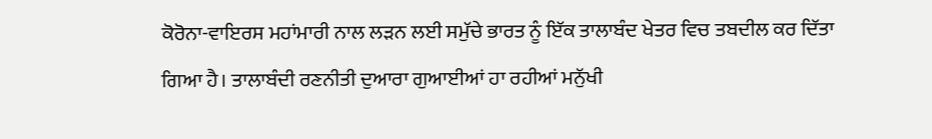ਕੋਰੋਨਾ-ਵਾਇਰਸ ਮਹਾਂਮਾਰੀ ਨਾਲ ਲੜਨ ਲਈ ਸਮੁੱਚੇ ਭਾਰਤ ਨੂੰ ਇੱਕ ਤਾਲਾਬੰਦ ਖੇਤਰ ਵਿਚ ਤਬਦੀਲ ਕਰ ਦਿੱਤਾ ਗਿਆ ਹੈ। ਤਾਲਾਬੰਦੀ ਰਣਨੀਤੀ ਦੁਆਰਾ ਗੁਆਈਆਂ ਹਾ ਰਹੀਆਂ ਮਨੁੱਖੀ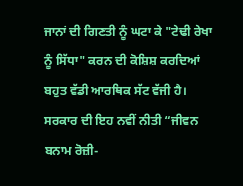ਜਾਨਾਂ ਦੀ ਗਿਣਤੀ ਨੂੰ ਘਟਾ ਕੇ "ਟੇਢੀ ਰੇਖਾ ਨੂੰ ਸਿੱਧਾ" ਕਰਨ ਦੀ ਕੋਸ਼ਿਸ਼ ਕਰਦਿਆਂ ਬਹੁਤ ਵੱਡੀ ਆਰਥਿਕ ਸੱਟ ਵੱਜੀ ਹੈ। ਸਰਕਾਰ ਦੀ ਇਹ ਨਵੀਂ ਨੀਤੀ “ਜੀਵਨ ਬਨਾਮ ਰੋਜ਼ੀ-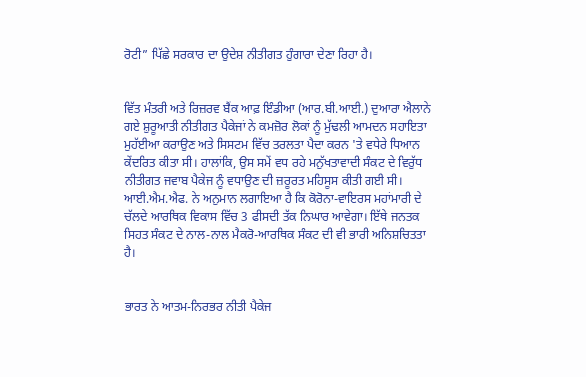ਰੋਟੀ” ਪਿੱਛੇ ਸਰਕਾਰ ਦਾ ਉਦੇਸ਼ ਨੀਤੀਗਤ ਹੁੰਗਾਰਾ ਦੇਣਾ ਰਿਹਾ ਹੈ।


ਵਿੱਤ ਮੰਤਰੀ ਅਤੇ ਰਿਜ਼ਰਵ ਬੈਂਕ ਆਫ਼ ਇੰਡੀਆ (ਆਰ.ਬੀ.ਆਈ.) ਦੁਆਰਾ ਐਲਾਨੇ ਗਏ ਸ਼ੁਰੂਆਤੀ ਨੀਤੀਗਤ ਪੈਕੇਜਾਂ ਨੇ ਕਮਜ਼ੋਰ ਲੋਕਾਂ ਨੂੰ ਮੁੱਢਲੀ ਆਮਦਨ ਸਹਾਇਤਾ ਮੁਹੱਈਆ ਕਰਾਉਣ ਅਤੇ ਸਿਸਟਮ ਵਿੱਚ ਤਰਲਤਾ ਪੈਦਾ ਕਰਨ 'ਤੇ ਵਧੇਰੇ ਧਿਆਨ ਕੇਂਦਰਿਤ ਕੀਤਾ ਸੀ। ਹਾਲਾਂਕਿ, ਉਸ ਸਮੇਂ ਵਧ ਰਹੇ ਮਨੁੱਖਤਾਵਾਦੀ ਸੰਕਟ ਦੇ ਵਿਰੁੱਧ ਨੀਤੀਗਤ ਜਵਾਬ ਪੈਕੇਜ ਨੂੰ ਵਧਾਉਣ ਦੀ ਜ਼ਰੂਰਤ ਮਹਿਸੂਸ ਕੀਤੀ ਗਈ ਸੀ। ਆਈ.ਐਮ.ਐਫ. ਨੇ ਅਨੁਮਾਨ ਲਗਾਇਆ ਹੈ ਕਿ ਕੋਰੋਨਾ-ਵਾਇਰਸ ਮਹਾਂਮਾਰੀ ਦੇ ਚੱਲਦੇ ਆਰਥਿਕ ਵਿਕਾਸ ਵਿੱਚ 3 ਫੀਸਦੀ ਤੱਕ ਨਿਘਾਰ ਆਵੇਗਾ। ਇੱਥੇ ਜਨਤਕ ਸਿਹਤ ਸੰਕਟ ਦੇ ਨਾਲ-ਨਾਲ ਮੈਕਰੋ-ਆਰਥਿਕ ਸੰਕਟ ਦੀ ਵੀ ਭਾਰੀ ਅਨਿਸ਼ਚਿਤਤਾ ਹੈ।


ਭਾਰਤ ਨੇ ਆਤਮ-ਨਿਰਭਰ ਨੀਤੀ ਪੈਕੇਜ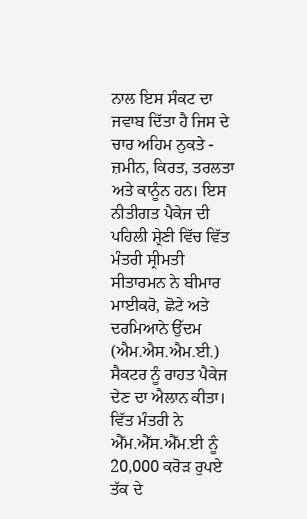ਨਾਲ ਇਸ ਸੰਕਟ ਦਾ ਜਵਾਬ ਦਿੱਤਾ ਹੈ ਜਿਸ ਦੇ ਚਾਰ ਅਹਿਮ ਨੁਕਤੇ - ਜ਼ਮੀਨ, ਕਿਰਤ, ਤਰਲਤਾ ਅਤੇ ਕਾਨੂੰਨ ਹਨ। ਇਸ ਨੀਤੀਗਤ ਪੈਕੇਜ ਦੀ ਪਹਿਲੀ ਸ਼੍ਰੇਣੀ ਵਿੱਚ ਵਿੱਤ ਮੰਤਰੀ ਸ੍ਰੀਮਤੀ ਸੀਤਾਰਮਨ ਨੇ ਬੀਮਾਰ ਮਾਈਕਰੋ, ਛੋਟੇ ਅਤੇ ਦਰਮਿਆਨੇ ਉੱਦਮ (ਐਮ.ਐਸ.ਐਮ.ਈ.) ਸੈਕਟਰ ਨੂੰ ਰਾਹਤ ਪੈਕੇਜ ਦੇਣ ਦਾ ਐਲਾਨ ਕੀਤਾ। ਵਿੱਤ ਮੰਤਰੀ ਨੇ ਐੱਮ.ਐੱਸ.ਐੱਮ.ਈ ਨੂੰ 20,000 ਕਰੋੜ ਰੁਪਏ ਤੱਕ ਦੇ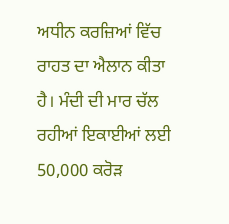ਅਧੀਨ ਕਰਜ਼ਿਆਂ ਵਿੱਚ ਰਾਹਤ ਦਾ ਐਲਾਨ ਕੀਤਾ ਹੈ। ਮੰਦੀ ਦੀ ਮਾਰ ਚੱਲ ਰਹੀਆਂ ਇਕਾਈਆਂ ਲਈ 50,000 ਕਰੋੜ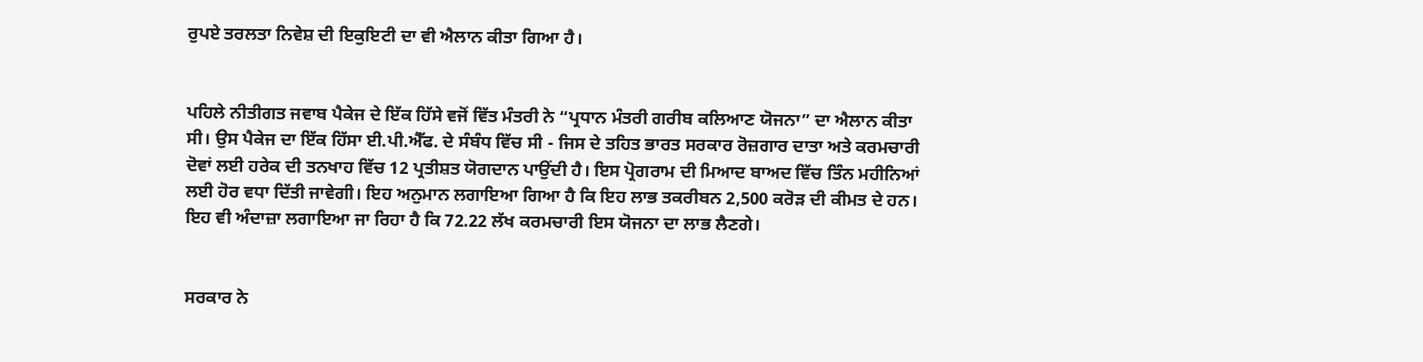ਰੁਪਏ ਤਰਲਤਾ ਨਿਵੇਸ਼ ਦੀ ਇਕੁਇਟੀ ਦਾ ਵੀ ਐਲਾਨ ਕੀਤਾ ਗਿਆ ਹੈ।


ਪਹਿਲੇ ਨੀਤੀਗਤ ਜਵਾਬ ਪੈਕੇਜ ਦੇ ਇੱਕ ਹਿੱਸੇ ਵਜੋਂ ਵਿੱਤ ਮੰਤਰੀ ਨੇ “ਪ੍ਰਧਾਨ ਮੰਤਰੀ ਗਰੀਬ ਕਲਿਆਣ ਯੋਜਨਾ” ਦਾ ਐਲਾਨ ਕੀਤਾ ਸੀ। ਉਸ ਪੈਕੇਜ ਦਾ ਇੱਕ ਹਿੱਸਾ ਈ.ਪੀ.ਐੱਫ. ਦੇ ਸੰਬੰਧ ਵਿੱਚ ਸੀ - ਜਿਸ ਦੇ ਤਹਿਤ ਭਾਰਤ ਸਰਕਾਰ ਰੋਜ਼ਗਾਰ ਦਾਤਾ ਅਤੇ ਕਰਮਚਾਰੀ ਦੋਵਾਂ ਲਈ ਹਰੇਕ ਦੀ ਤਨਖਾਹ ਵਿੱਚ 12 ਪ੍ਰਤੀਸ਼ਤ ਯੋਗਦਾਨ ਪਾਉਂਦੀ ਹੈ। ਇਸ ਪ੍ਰੋਗਰਾਮ ਦੀ ਮਿਆਦ ਬਾਅਦ ਵਿੱਚ ਤਿੰਨ ਮਹੀਨਿਆਂ ਲਈ ਹੋਰ ਵਧਾ ਦਿੱਤੀ ਜਾਵੇਗੀ। ਇਹ ਅਨੁਮਾਨ ਲਗਾਇਆ ਗਿਆ ਹੈ ਕਿ ਇਹ ਲਾਭ ਤਕਰੀਬਨ 2,500 ਕਰੋੜ ਦੀ ਕੀਮਤ ਦੇ ਹਨ। ਇਹ ਵੀ ਅੰਦਾਜ਼ਾ ਲਗਾਇਆ ਜਾ ਰਿਹਾ ਹੈ ਕਿ 72.22 ਲੱਖ ਕਰਮਚਾਰੀ ਇਸ ਯੋਜਨਾ ਦਾ ਲਾਭ ਲੈਣਗੇ।


ਸਰਕਾਰ ਨੇ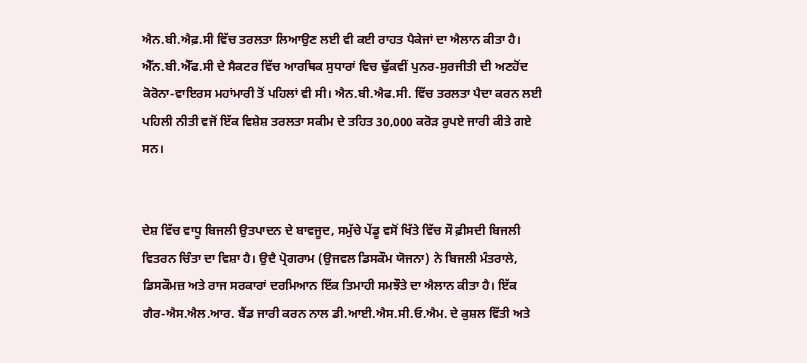ਐਨ.ਬੀ.ਐਫ਼.ਸੀ ਵਿੱਚ ਤਰਲਤਾ ਲਿਆਉਣ ਲਈ ਵੀ ਕਈ ਰਾਹਤ ਪੈਕੇਜਾਂ ਦਾ ਐਲਾਨ ਕੀਤਾ ਹੈ। ਐੱਨ.ਬੀ.ਐੱਫ.ਸੀ ਦੇ ਸੈਕਟਰ ਵਿੱਚ ਆਰਥਿਕ ਸੁਧਾਰਾਂ ਵਿਚ ਢੁੱਕਵੀਂ ਪੁਨਰ-ਸੁਰਜੀਤੀ ਦੀ ਅਣਹੋਂਦ ਕੋਰੋਨਾ-ਵਾਇਰਸ ਮਹਾਂਮਾਰੀ ਤੋਂ ਪਹਿਲਾਂ ਵੀ ਸੀ। ਐਨ.ਬੀ.ਐਫ.ਸੀ. ਵਿੱਚ ਤਰਲਤਾ ਪੈਦਾ ਕਰਨ ਲਈ ਪਹਿਲੀ ਨੀਤੀ ਵਜੋਂ ਇੱਕ ਵਿਸ਼ੇਸ਼ ਤਰਲਤਾ ਸਕੀਮ ਦੇ ਤਹਿਤ 30,000 ਕਰੋੜ ਰੁਪਏ ਜਾਰੀ ਕੀਤੇ ਗਏ ਸਨ।


ਦੇਸ਼ ਵਿੱਚ ਵਾਧੂ ਬਿਜਲੀ ਉਤਪਾਦਨ ਦੇ ਬਾਵਜੂਦ, ਸਮੁੱਚੇ ਪੇਂਡੂ ਵਸੋਂ ਖਿੱਤੇ ਵਿੱਚ ਸੌ ਫ਼ੀਸਦੀ ਬਿਜਲੀ ਵਿਤਰਨ ਚਿੰਤਾ ਦਾ ਵਿਸ਼ਾ ਹੈ। ਉਦੈ ਪ੍ਰੋਗਰਾਮ (ਉਜਵਲ ਡਿਸਕੌਮ ਯੋਜਨਾ) ਨੇ ਬਿਜਲੀ ਮੰਤਰਾਲੇ, ਡਿਸਕੌਮਜ਼ ਅਤੇ ਰਾਜ ਸਰਕਾਰਾਂ ਦਰਮਿਆਨ ਇੱਕ ਤਿਮਾਹੀ ਸਮਝੌਤੇ ਦਾ ਐਲਾਨ ਕੀਤਾ ਹੈ। ਇੱਕ ਗੈਰ-ਐਸ.ਐਲ.ਆਰ. ਬੈਂਡ ਜਾਰੀ ਕਰਨ ਨਾਲ ਡੀ.ਆਈ.ਐਸ.ਸੀ.ਓ.ਐਮ. ਦੇ ਕੁਸ਼ਲ ਵਿੱਤੀ ਅਤੇ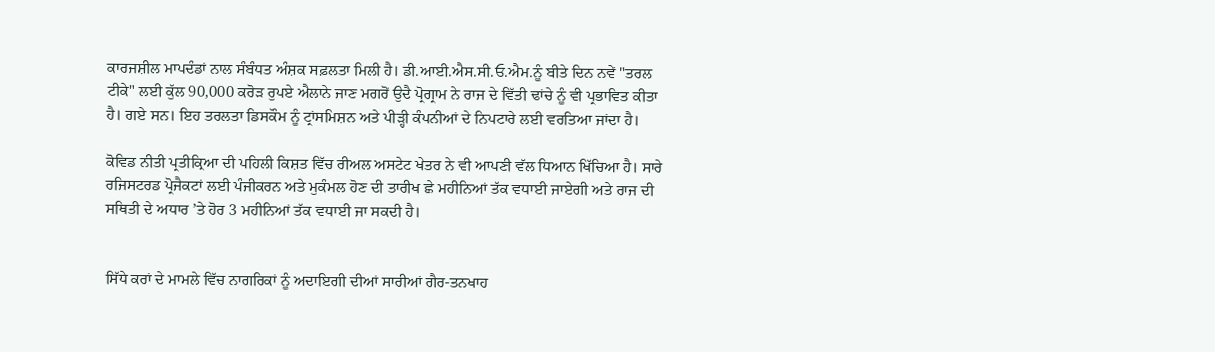ਕਾਰਜਸ਼ੀਲ ਮਾਪਦੰਡਾਂ ਨਾਲ ਸੰਬੰਧਤ ਅੰਸ਼ਕ ਸਫ਼ਲਤਾ ਮਿਲੀ ਹੈ। ਡੀ.ਆਈ.ਐਸ.ਸੀ.ਓ.ਐਮ.ਨੂੰ ਬੀਤੇ ਦਿਨ ਨਵੇਂ "ਤਰਲ ਟੀਕੇ" ਲਈ ਕੁੱਲ 90,000 ਕਰੋੜ ਰੁਪਏ ਐਲਾਨੇ ਜਾਣ ਮਗਰੋਂ ਉਦੈ ਪ੍ਰੋਗ੍ਰਾਮ ਨੇ ਰਾਜ ਦੇ ਵਿੱਤੀ ਢਾਂਚੇ ਨੂੰ ਵੀ ਪ੍ਰਭਾਵਿਤ ਕੀਤਾ ਹੈ। ਗਏ ਸਨ। ਇਹ ਤਰਲਤਾ ਡਿਸਕੌਮ ਨੂੰ ਟ੍ਰਾਂਸਮਿਸ਼ਨ ਅਤੇ ਪੀੜ੍ਹੀ ਕੰਪਨੀਆਂ ਦੇ ਨਿਪਟਾਰੇ ਲਈ ਵਰਤਿਆ ਜਾਂਦਾ ਹੈ।

ਕੋਵਿਡ ਨੀਤੀ ਪ੍ਰਤੀਕ੍ਰਿਆ ਦੀ ਪਹਿਲੀ ਕਿਸ਼ਤ ਵਿੱਚ ਰੀਅਲ ਅਸਟੇਟ ਖੇਤਰ ਨੇ ਵੀ ਆਪਣੀ ਵੱਲ ਧਿਆਨ ਖਿੱਚਿਆ ਹੈ। ਸਾਰੇ ਰਜਿਸਟਰਡ ਪ੍ਰੋਜੈਕਟਾਂ ਲਈ ਪੰਜੀਕਰਨ ਅਤੇ ਮੁਕੰਮਲ ਹੋਣ ਦੀ ਤਾਰੀਖ ਛੇ ਮਹੀਨਿਆਂ ਤੱਕ ਵਧਾਈ ਜਾਏਗੀ ਅਤੇ ਰਾਜ ਦੀ ਸਥਿਤੀ ਦੇ ਅਧਾਰ ’ਤੇ ਹੋਰ 3 ਮਹੀਨਿਆਂ ਤੱਕ ਵਧਾਈ ਜਾ ਸਕਦੀ ਹੈ।


ਸਿੱਧੇ ਕਰਾਂ ਦੇ ਮਾਮਲੇ ਵਿੱਚ ਨਾਗਰਿਕਾਂ ਨੂੰ ਅਦਾਇਗੀ ਦੀਆਂ ਸਾਰੀਆਂ ਗੈਰ-ਤਨਖਾਹ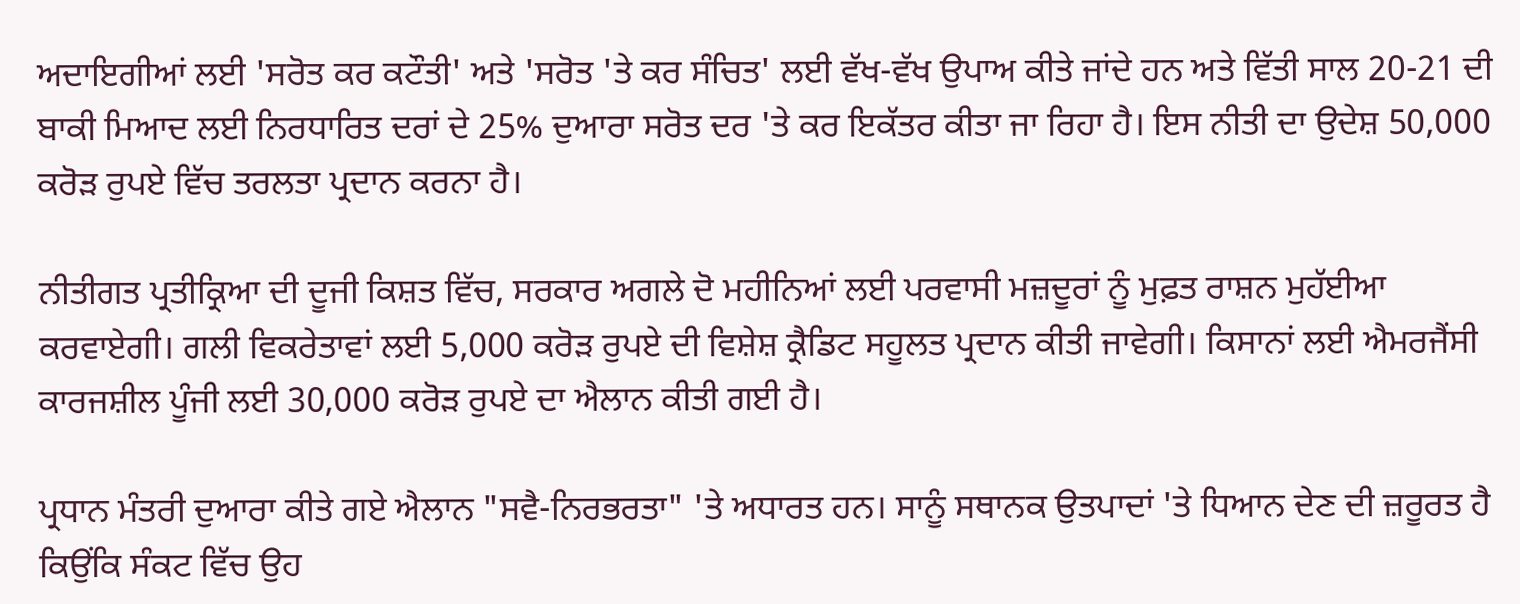ਅਦਾਇਗੀਆਂ ਲਈ 'ਸਰੋਤ ਕਰ ਕਟੌਤੀ' ਅਤੇ 'ਸਰੋਤ 'ਤੇ ਕਰ ਸੰਚਿਤ' ਲਈ ਵੱਖ-ਵੱਖ ਉਪਾਅ ਕੀਤੇ ਜਾਂਦੇ ਹਨ ਅਤੇ ਵਿੱਤੀ ਸਾਲ 20-21 ਦੀ ਬਾਕੀ ਮਿਆਦ ਲਈ ਨਿਰਧਾਰਿਤ ਦਰਾਂ ਦੇ 25% ਦੁਆਰਾ ਸਰੋਤ ਦਰ 'ਤੇ ਕਰ ਇਕੱਤਰ ਕੀਤਾ ਜਾ ਰਿਹਾ ਹੈ। ਇਸ ਨੀਤੀ ਦਾ ਉਦੇਸ਼ 50,000 ਕਰੋੜ ਰੁਪਏ ਵਿੱਚ ਤਰਲਤਾ ਪ੍ਰਦਾਨ ਕਰਨਾ ਹੈ।

ਨੀਤੀਗਤ ਪ੍ਰਤੀਕ੍ਰਿਆ ਦੀ ਦੂਜੀ ਕਿਸ਼ਤ ਵਿੱਚ, ਸਰਕਾਰ ਅਗਲੇ ਦੋ ਮਹੀਨਿਆਂ ਲਈ ਪਰਵਾਸੀ ਮਜ਼ਦੂਰਾਂ ਨੂੰ ਮੁਫ਼ਤ ਰਾਸ਼ਨ ਮੁਹੱਈਆ ਕਰਵਾਏਗੀ। ਗਲੀ ਵਿਕਰੇਤਾਵਾਂ ਲਈ 5,000 ਕਰੋੜ ਰੁਪਏ ਦੀ ਵਿਸ਼ੇਸ਼ ਕ੍ਰੈਡਿਟ ਸਹੂਲਤ ਪ੍ਰਦਾਨ ਕੀਤੀ ਜਾਵੇਗੀ। ਕਿਸਾਨਾਂ ਲਈ ਐਮਰਜੈਂਸੀ ਕਾਰਜਸ਼ੀਲ ਪੂੰਜੀ ਲਈ 30,000 ਕਰੋੜ ਰੁਪਏ ਦਾ ਐਲਾਨ ਕੀਤੀ ਗਈ ਹੈ।

ਪ੍ਰਧਾਨ ਮੰਤਰੀ ਦੁਆਰਾ ਕੀਤੇ ਗਏ ਐਲਾਨ "ਸਵੈ-ਨਿਰਭਰਤਾ" 'ਤੇ ਅਧਾਰਤ ਹਨ। ਸਾਨੂੰ ਸਥਾਨਕ ਉਤਪਾਦਾਂ 'ਤੇ ਧਿਆਨ ਦੇਣ ਦੀ ਜ਼ਰੂਰਤ ਹੈ ਕਿਉਂਕਿ ਸੰਕਟ ਵਿੱਚ ਉਹ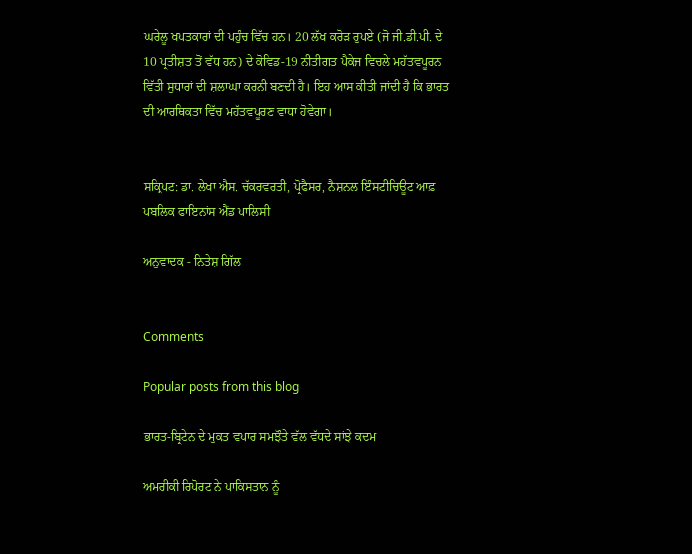ਘਰੇਲੂ ਖਪਤਕਾਰਾਂ ਦੀ ਪਹੁੰਚ ਵਿੱਚ ਹਨ। 20 ਲੱਖ ਕਰੋੜ ਰੁਪਏ (ਜੋ ਜੀ.ਡੀ.ਪੀ. ਦੇ 10 ਪ੍ਰਤੀਸ਼ਤ ਤੋਂ ਵੱਧ ਹਨ) ਦੇ ਕੋਵਿਡ-19 ਨੀਤੀਗਤ ਪੈਕੇਜ ਵਿਚਲੇ ਮਹੱਤਵਪੂਰਨ ਵਿੱਤੀ ਸੁਧਾਰਾਂ ਦੀ ਸ਼ਲਾਘਾ ਕਰਨੀ ਬਣਦੀ ਹੈ। ਇਹ ਆਸ ਕੀਤੀ ਜਾਂਦੀ ਹੈ ਕਿ ਭਾਰਤ ਦੀ ਆਰਥਿਕਤਾ ਵਿੱਚ ਮਹੱਤਵਪੂਰਣ ਵਾਧਾ ਹੋਵੇਗਾ।


ਸਕ੍ਰਿਪਟ: ਡਾ. ਲੇਖਾ ਐਸ. ਚੱਕਰਵਰਤੀ, ਪ੍ਰੋਫੈਸਰ, ਨੈਸ਼ਨਲ ਇੰਸਟੀਚਿਊਟ ਆਫ਼ ਪਬਲਿਕ ਫਾਇਨਾਂਸ ਐਂਡ ਪਾਲਿਸੀ

ਅਨੁਵਾਦਕ - ਨਿਤੇਸ਼ ਗਿੱਲ


Comments

Popular posts from this blog

ਭਾਰਤ-ਬ੍ਰਿਟੇਨ ਦੇ ਮੁਕਤ ਵਪਾਰ ਸਮਝੌਤੇ ਵੱਲ ਵੱਧਦੇ ਸਾਂਝੇ ਕਦਮ

ਅਮਰੀਕੀ ਰਿਪੋਰਟ ਨੇ ਪਾਕਿਸਤਾਨ ਨੂੰ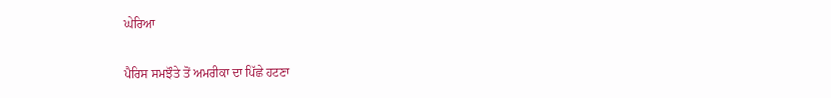ਘੇਰਿਆ

ਪੈਰਿਸ ਸਮਝੌਤੇ ਤੋਂ ਅਮਰੀਕਾ ਦਾ ਪਿੱਛੇ ਹਟਣਾ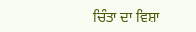ਚਿੰਤਾ ਦਾ ਵਿਸ਼ਾ